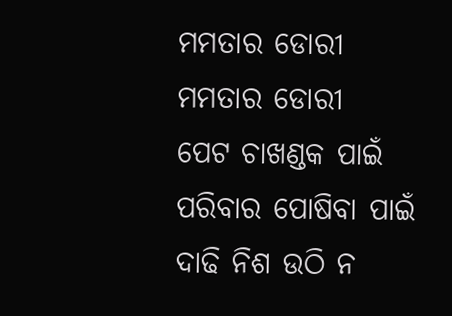ମମତାର ଡୋରୀ
ମମତାର ଡୋରୀ
ପେଟ ଚାଖଣ୍ଡକ ପାଇଁ
ପରିବାର ପୋଷିବା ପାଇଁ
ଦାଢି ନିଶ ଉଠି ନ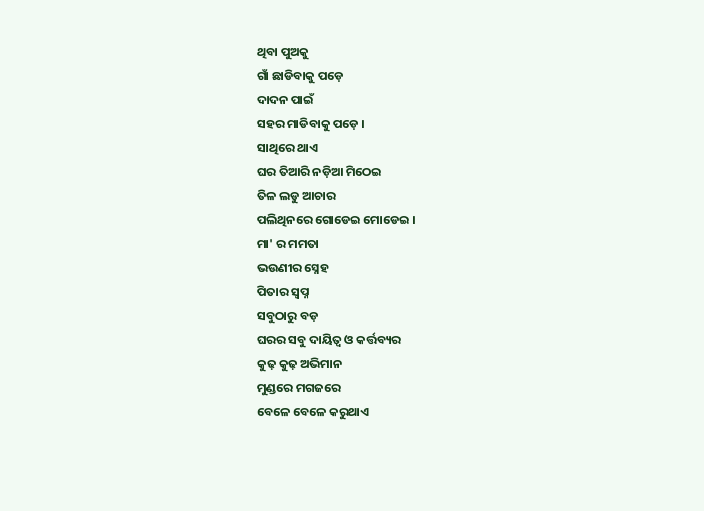ଥିବା ପୁଅକୁ
ଗାଁ ଛାଡିବାକୁ ପଡ଼େ
ଦାଦନ ପାଇଁ
ସହର ମାଡିବାକୁ ପଡ଼େ ।
ସାଥିରେ ଥାଏ
ଘର ତିଆରି ନଡ଼ିଆ ମିଠେଇ
ତିଳ ଲଡୁ ଆଚାର
ପଲିଥିନରେ ଗୋଡେଇ ମୋଡେଇ ।
ମା' ର ମମତା
ଭଉଣୀର ସ୍ନେହ
ପିତାର ସ୍ଵପ୍ନ
ସବୁଠାରୁ ବଡ଼
ଘରର ସବୁ ଦାୟିତ୍ଵ ଓ କର୍ତ୍ତବ୍ୟର
କୁଢ଼ କୁଢ଼ ଅଭିମାନ
ମୁଣ୍ଡରେ ମଗଜରେ
ବେଳେ ବେଳେ କରୁଥାଏ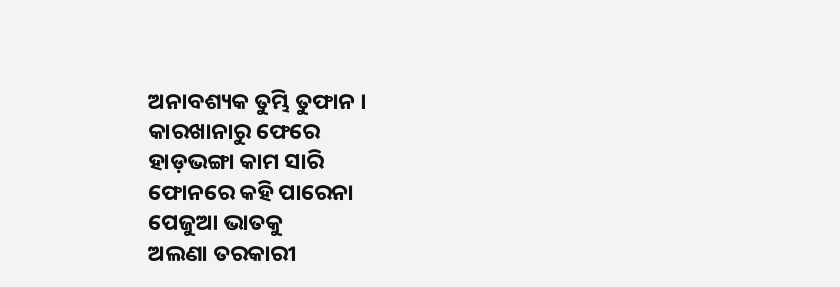ଅନାବଶ୍ୟକ ତୁମ୍ଭି ତୁଫାନ ।
କାରଖାନାରୁ ଫେରେ
ହାଡ଼ଭଙ୍ଗା କାମ ସାରି
ଫୋନରେ କହି ପାରେନା
ପେଜୁଆ ଭାତକୁ
ଅଲଣା ତରକାରୀ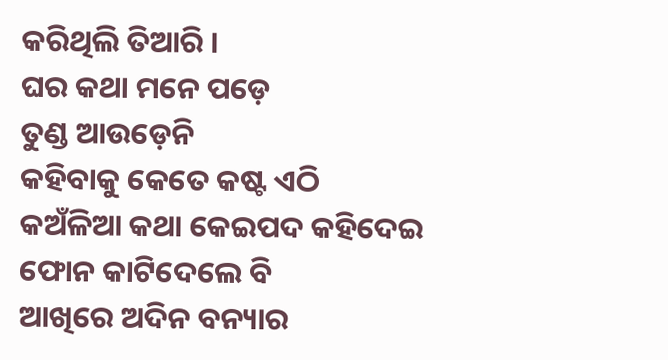କରିଥିଲି ତିଆରି ।
ଘର କଥା ମନେ ପଡ଼େ
ତୁଣ୍ଡ ଆଉଡ଼େନି
କହିବାକୁ କେତେ କଷ୍ଟ ଏଠି
କଅଁଳିଆ କଥା କେଇପଦ କହିଦେଇ
ଫୋନ କାଟିଦେଲେ ବି
ଆଖିରେ ଅଦିନ ବନ୍ୟାର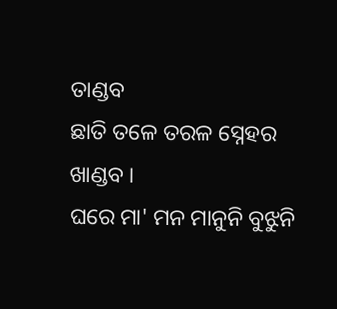ତାଣ୍ଡବ
ଛାତି ତଳେ ତରଳ ସ୍ନେହର ଖାଣ୍ଡବ ।
ଘରେ ମା' ମନ ମାନୁନି ବୁଝୁନି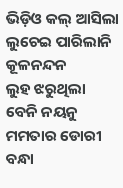ଭିଡ଼ିଓ କଲ୍ ଆସିଲା
ଲୁଚେଇ ପାରିଲାନି କୂଳନନ୍ଦନ
ଲୁହ ଝରୁଥିଲା ବେନି ନୟନୁ
ମମତାର ଡୋରୀ ବନ୍ଧା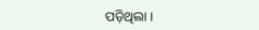ପଡ଼ିଥିଲା ।